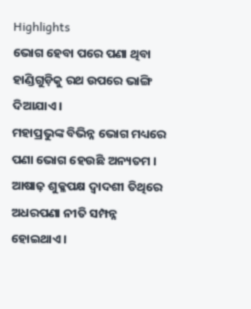Highlights
ଭୋଗ ହେବା ପରେ ପଣା ଥିବା ହାଣ୍ଡିଗୁଡ଼ିକୁ ରଥ ଉପରେ ଭାଙ୍ଗି ଦିଆଯାଏ ।
ମହାପ୍ରଭୁଙ୍କ ବିଭିନ୍ନ ଭୋଗ ମଧ୍ୟରେ ପଣା ଭୋଗ ହେଉଛି ଅନ୍ୟତମ ।
ଆଷାଢ଼ ଶୁକ୍ଳପକ୍ଷ ଦ୍ୱାଦଶୀ ତିଥିରେ ଅଧରପଣା ନୀତି ସମ୍ପନ୍ନ ହୋଇଥାଏ ।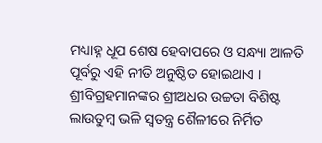ମଧ୍ୟାହ୍ନ ଧୂପ ଶେଷ ହେବାପରେ ଓ ସନ୍ଧ୍ୟା ଆଳତି ପୂର୍ବରୁ ଏହି ନୀତି ଅନୁଷ୍ଠିତ ହୋଇଥାଏ । ଶ୍ରୀବିଗ୍ରହମାନଙ୍କର ଶ୍ରୀଅଧର ଉଚ୍ଚତା ବିଶିଷ୍ଟ ଲାଉତୁମ୍ବ ଭଳି ସ୍ୱତନ୍ତ୍ର ଶୈଳୀରେ ନିର୍ମିତ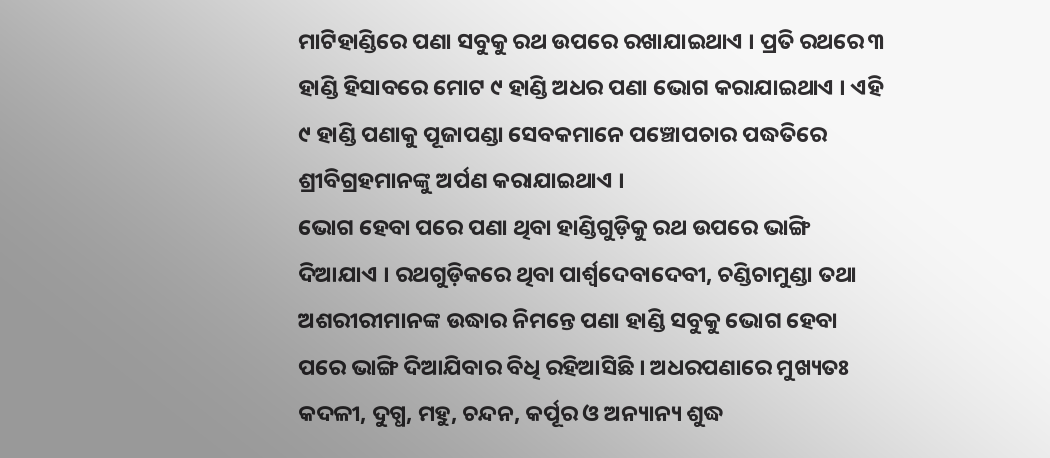ମାଟିହାଣ୍ଡିରେ ପଣା ସବୁକୁ ରଥ ଉପରେ ରଖାଯାଇଥାଏ । ପ୍ରତି ରଥରେ ୩ ହାଣ୍ଡି ହିସାବରେ ମୋଟ ୯ ହାଣ୍ଡି ଅଧର ପଣା ଭୋଗ କରାଯାଇଥାଏ । ଏହି ୯ ହାଣ୍ଡି ପଣାକୁ ପୂଜାପଣ୍ଡା ସେବକମାନେ ପଞ୍ଚୋପଚାର ପଦ୍ଧତିରେ ଶ୍ରୀବିଗ୍ରହମାନଙ୍କୁ ଅର୍ପଣ କରାଯାଇଥାଏ ।
ଭୋଗ ହେବା ପରେ ପଣା ଥିବା ହାଣ୍ଡିଗୁଡ଼ିକୁ ରଥ ଉପରେ ଭାଙ୍ଗି ଦିଆଯାଏ । ରଥଗୁଡ଼ିକରେ ଥିବା ପାର୍ଶ୍ୱଦେବାଦେବୀ, ଚଣ୍ଡିଚାମୁଣ୍ଡା ତଥା ଅଶରୀରୀମାନଙ୍କ ଉଦ୍ଧାର ନିମନ୍ତେ ପଣା ହାଣ୍ଡି ସବୁକୁ ଭୋଗ ହେବା ପରେ ଭାଙ୍ଗି ଦିଆଯିବାର ବିଧି ରହିଆସିଛି । ଅଧରପଣାରେ ମୁଖ୍ୟତଃ କଦଳୀ, ଦୁଗ୍ଧ, ମହୁ, ଚନ୍ଦନ, କର୍ପୂର ଓ ଅନ୍ୟାନ୍ୟ ଶୁଦ୍ଧ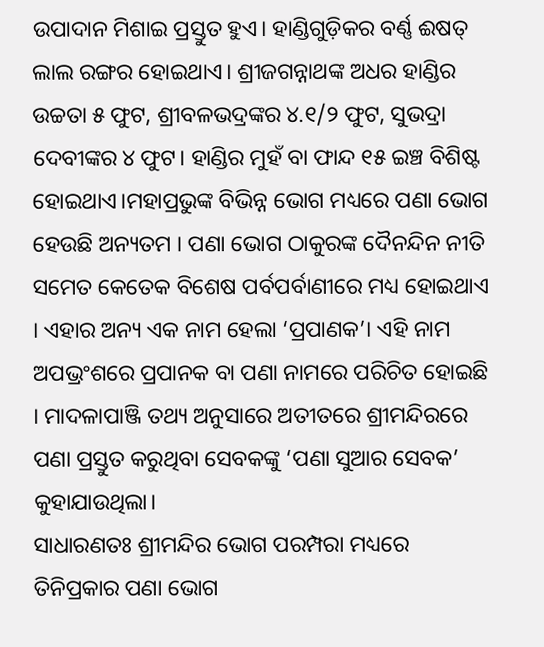ଉପାଦାନ ମିଶାଇ ପ୍ରସ୍ତୁତ ହୁଏ। ହାଣ୍ଡିଗୁଡ଼ିକର ବର୍ଣ୍ଣ ଈଷତ୍ ଲାଲ ରଙ୍ଗର ହୋଇଥାଏ। ଶ୍ରୀଜଗନ୍ନାଥଙ୍କ ଅଧର ହାଣ୍ଡିର ଉଚ୍ଚତା ୫ ଫୁଟ, ଶ୍ରୀବଳଭଦ୍ରଙ୍କର ୪.୧/୨ ଫୁଟ, ସୁଭଦ୍ରା ଦେବୀଙ୍କର ୪ ଫୁଟ। ହାଣ୍ଡିର ମୁହଁ ବା ଫାନ୍ଦ ୧୫ ଇଞ୍ଚ ବିଶିଷ୍ଟ ହୋଇଥାଏ।ମହାପ୍ରଭୁଙ୍କ ବିଭିନ୍ନ ଭୋଗ ମଧ୍ୟରେ ପଣା ଭୋଗ ହେଉଛି ଅନ୍ୟତମ । ପଣା ଭୋଗ ଠାକୁରଙ୍କ ଦୈନନ୍ଦିନ ନୀତି ସମେତ କେତେକ ବିଶେଷ ପର୍ବପର୍ବାଣୀରେ ମଧ୍ୟ ହୋଇଥାଏ । ଏହାର ଅନ୍ୟ ଏକ ନାମ ହେଲା ‘ପ୍ରପାଣକ’। ଏହି ନାମ ଅପଭ୍ରଂଶରେ ପ୍ରପାନକ ବା ପଣା ନାମରେ ପରିଚିତ ହୋଇଛି । ମାଦଳାପାଞ୍ଜି ତଥ୍ୟ ଅନୁସାରେ ଅତୀତରେ ଶ୍ରୀମନ୍ଦିରରେ ପଣା ପ୍ରସ୍ତୁତ କରୁଥିବା ସେବକଙ୍କୁ ‘ପଣା ସୁଆର ସେବକ’ କୁହାଯାଉଥିଲା।
ସାଧାରଣତଃ ଶ୍ରୀମନ୍ଦିର ଭୋଗ ପରମ୍ପରା ମଧ୍ୟରେ ତିନିପ୍ରକାର ପଣା ଭୋଗ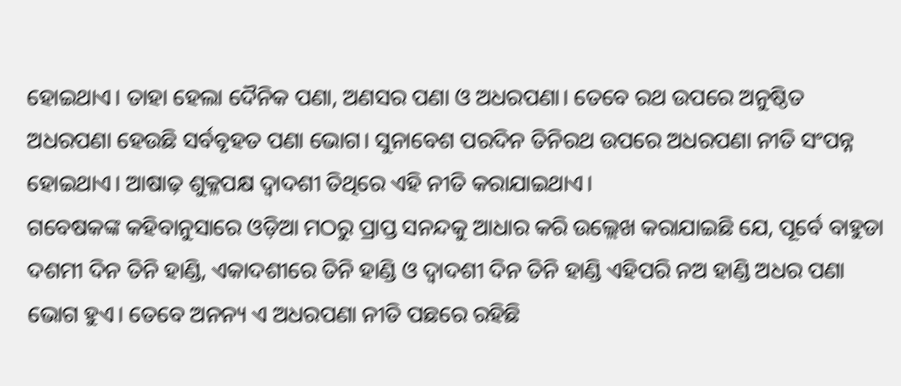ହୋଇଥାଏ। ତାହା ହେଲା ଦୈନିକ ପଣା, ଅଣସର ପଣା ଓ ଅଧରପଣା। ତେବେ ରଥ ଉପରେ ଅନୁଷ୍ଠିତ ଅଧରପଣା ହେଉଛି ସର୍ବବୃହତ ପଣା ଭୋଗ। ସୁନାବେଶ ପରଦିନ ତିନିରଥ ଉପରେ ଅଧରପଣା ନୀତି ସଂପନ୍ନ ହୋଇଥାଏ। ଆଷାଢ଼ ଶୁକ୍ଳପକ୍ଷ ଦ୍ୱାଦଶୀ ତିଥିରେ ଏହି ନୀତି କରାଯାଇଥାଏ।
ଗବେଷକଙ୍କ କହିବାନୁସାରେ ଓଡ଼ିଆ ମଠରୁ ପ୍ରାପ୍ତ ସନନ୍ଦକୁ ଆଧାର କରି ଉଲ୍ଲେଖ କରାଯାଇଛି ଯେ, ପୂର୍ବେ ବାହୁଡା ଦଶମୀ ଦିନ ତିନି ହାଣ୍ଡି, ଏକାଦଶୀରେ ତିନି ହାଣ୍ଡି ଓ ଦ୍ଵାଦଶୀ ଦିନ ତିନି ହାଣ୍ଡି ଏହିପରି ନଅ ହାଣ୍ଡି ଅଧର ପଣା ଭୋଗ ହୁଏ। ତେବେ ଅନନ୍ୟ ଏ ଅଧରପଣା ନୀତି ପଛରେ ରହିଛି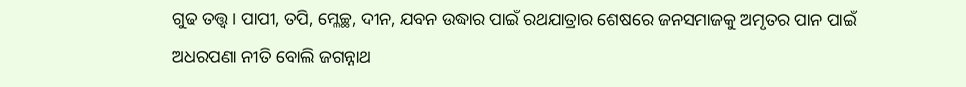ଗୁଢ ତତ୍ତ୍ୱ। ପାପୀ, ତପି, ମ୍ଳେଚ୍ଛ, ଦୀନ, ଯବନ ଉଦ୍ଧାର ପାଇଁ ରଥଯାତ୍ରାର ଶେଷରେ ଜନସମାଜକୁ ଅମୃତର ପାନ ପାଇଁ ଅଧରପଣା ନୀତି ବୋଲି ଜଗନ୍ନାଥ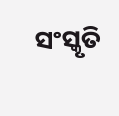ସଂସ୍କୃତି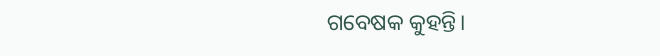ଗବେଷକ କୁହନ୍ତି।